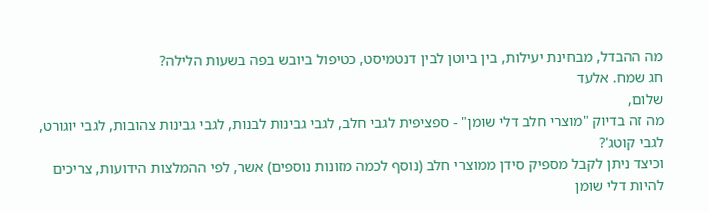מה ההבדל, מבחינת יעילות, בין ביוטן לבין דנטמיסט, כטיפול ביובש בפה בשעות הלילה?
חג שמח. אלעד
שלום,
מה זה בדיוק "מוצרי חלב דלי שומן" - ספציפית לגבי חלב, לגבי גבינות לבנות, לגבי גבינות צהובות, לגבי יוגורט, לגבי קוטג'?
וכיצד ניתן לקבל מספיק סידן ממוצרי חלב (נוסף לכמה מזונות נוספים) אשר, לפי ההמלצות הידועות, צריכים להיות דלי שומן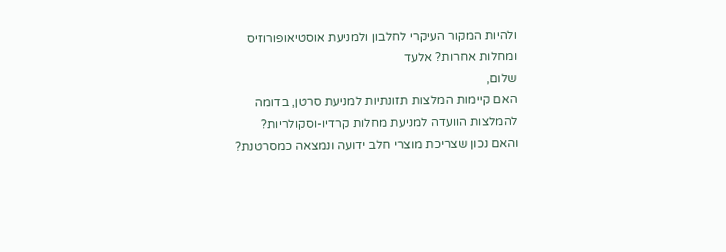ולהיות המקור העיקרי לחלבון ולמניעת אוסטיאופורוזיס ומחלות אחרות? אלעד
שלום,
האם קיימות המלצות תזונתיות למניעת סרטן, בדומה להמלצות הוועדה למניעת מחלות קרדיו-וסקולריות?
והאם נכון שצריכת מוצרי חלב ידועה ונמצאה כמסרטנת?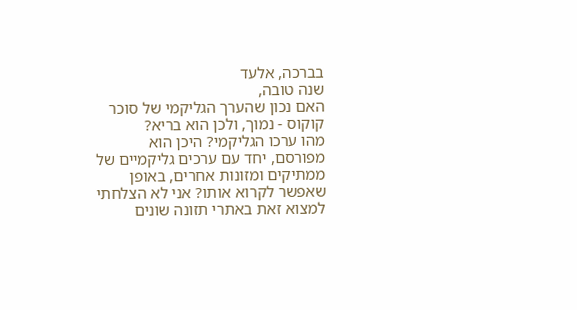בברכה, אלעד
שנה טובה,
האם נכון שהערך הגליקמי של סוכר קוקוס - נמוך, ולכן הוא בריא?
מהו ערכו הגליקמי? היכן הוא מפורסם, יחד עם ערכים גליקמיים של ממתיקים ומזונות אחרים, באופן שאפשר לקרוא אותו? אני לא הצלחתי למצוא זאת באתרי תזונה שונים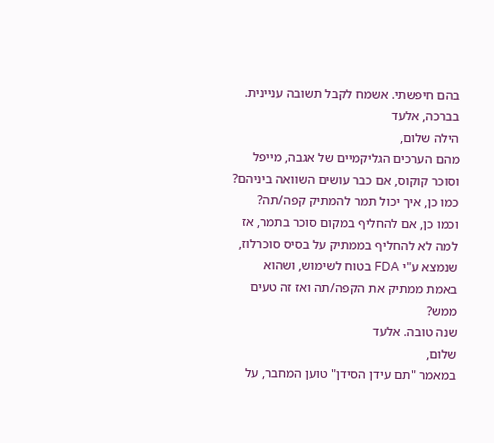בהם חיפשתי. אשמח לקבל תשובה עניינית.
בברכה, אלעד
הילה שלום,
מהם הערכים הגליקמיים של אגבה, מייפל וסוכר קוקוס, אם כבר עושים השוואה ביניהם?
כמו כן, איך יכול תמר להמתיק קפה/תה?
וכמו כן, אם להחליף במקום סוכר בתמר, אז למה לא להחליף בממתיק על בסיס סוכרלוז, שנמצא ע"י FDA בטוח לשימוש, ושהוא באמת ממתיק את הקפה/תה ואז זה טעים ממש?
שנה טובה. אלעד
שלום,
במאמר "תם עידן הסידן" טוען המחבר, על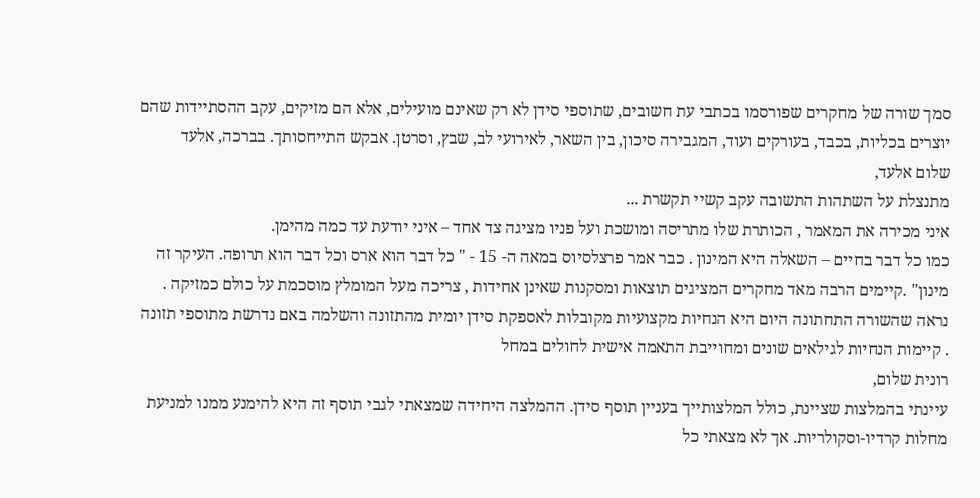סמך שורה של מחקרים שפורסמו בכתבי עת חשובים, שתוספי סידן לא רק שאינם מועילים, אלא הם מזיקים, עקב ההסתיידות שהם יוצרים בכליות, בכבד, בעורקים ועוד, המגבירה סיכון, בין השאר, לאירועי לב, שבץ, וסרטן. אבקש התייחסותך. בברכה, אלעד
שלום אלעד,
מתנצלת על השתהות התשובה עקב קשיי תקשרת ...
איני מכירה את המאמר , הכותרת שלו מתריסה ומושכת ועל פניו מציגה צד אחד – איני יודעת עד כמה מהימן.
כמו כל דבר בחיים – השאלה היא המינון . כבר אמר פרצלסיוס במאה ה- 15 - " כל דבר הוא ארס וכל דבר הוא תרופה. העיקר זה מינון" .קיימים הרבה מאד מחקרים המציגים תוצאות ומסקנות שאינן אחידות , צריכה מעל המומלץ מוסכמת על כולם כמזיקה .
נראה שהשורה התחתונה היום היא הנחיות מקצועיות מקובלות לאספקת סידן יומית מהתזונה והשלמה באם נדרשת מתוספי תזונה . קיימות הנחיות לגילאים שונים ומחוייבת התאמה אישית לחולים במחל
רונית שלום,
עיינתי בהמלצות שציינת, כולל המלצותייך בעניין תוסף סידן. ההמלצה היחידה שמצאתי לגבי תוסף זה היא להימנע ממנו למניעת מחלות קרדיו-וסקולריות. אך לא מצאתי כל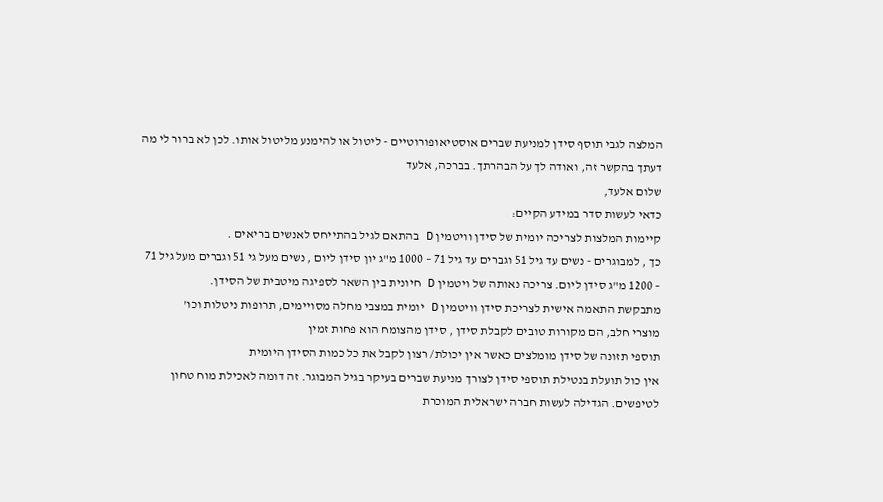המלצה לגבי תוסף סידן למניעת שברים אוסטיאופורוטיים - ליטול או להימנע מליטול אותו. לכן לא ברור לי מה דעתך בהקשר זה, ואודה לך על הבהרתך. בברכה, אלעד
שלום אלעד,
כדאי לעשות סדר במידע הקיים:
קיימות המלצות לצריכה יומית של סידן וויטמין D בהתאם לגיל בהתייחס לאנשים בריאים .
כך , למבוגרים - נשים עד גיל 51 וגברים עד גיל 71 – 1000 מ"ג יון סידן ליום , נשים מעל גי 51 וגברים מעל גיל 71 – 1200 מ"ג סידן ליום. צריכה נאותה של ויטמין D חיונית בין השאר לספיגה מיטבית של הסידן.
מתבקשת התאמה אישית לצריכת סידן וויטמין D יומית במצבי מחלה מסויימים, תרופות ניטלות וכו'
מוצרי חלב, הם מקורות טובים לקבלת סידן , סידן מהצומח הוא פחות זמין
תוספי תזונה של סידן מומלצים כאשר אין יכולת/ רצון לקבל את כל כמות הסידן היומית
אין כול תועלת בנטילת תוספי סידן לצורך מניעת שברים בעיקר בגיל המבוגר. זה דומה לאכילת מוח טחון לטיפשים. הגדילה לעשות חברה ישראלית המוכרת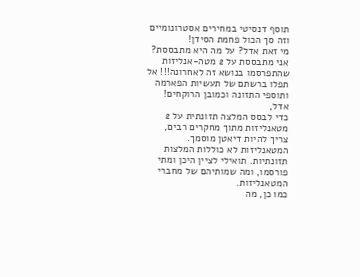תוסף דנסיטי במחירים אסטרונומיים וזה סך הכול פחמת הסידן!
מי זאת אדל? על מה היא מתבססת?
אני מתבססת על 2 מטה-אנליזות שהתפרסמו בנושא זה לאחרונה!!! אל תפלו ברשתם של תעשיות הפארמה ותוספי התזונה וכמובן הרוקחים!
אדל,
כדי לבסס המלצה תזונתית על 2 מטאנליזות מתוך מחקרים רבים, צריך להיות דיאטן מוסמך. המטאנליזות לא כוללות המלצות תזונתיות. תואילי לציין היכן ומתי פורסמו, ומה שמותיהם של מחברי המטאנליזות.
כמו כן, מה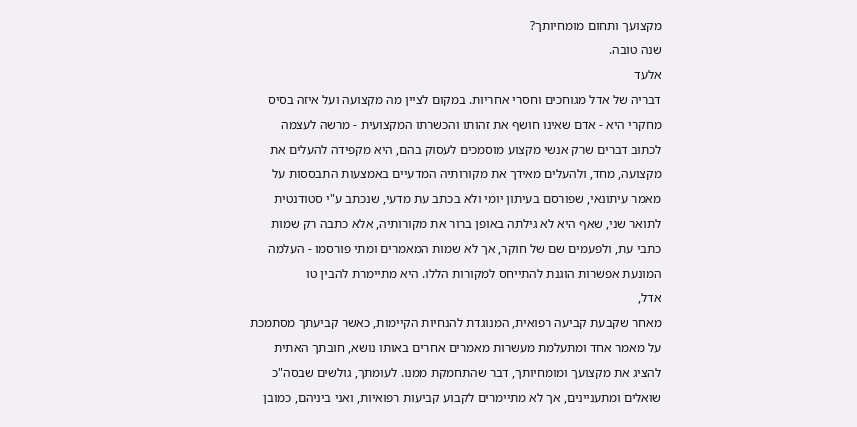מקצועך ותחום מומחיותך?
שנה טובה.
אלעד
דבריה של אדל מגוחכים וחסרי אחריות. במקום לציין מה מקצועה ועל איזה בסיס מחקרי היא - אדם שאינו חושף את זהותו והכשרתו המקצועית - מרשה לעצמה לכתוב דברים שרק אנשי מקצוע מוסמכים לעסוק בהם, היא מקפידה להעלים את מקצועה, מחד, ולהעלים מאידך את מקורותיה המדעיים באמצעות התבססות על מאמר עיתונאי, שפורסם בעיתון יומי ולא בכתב עת מדעי, שנכתב ע"י סטודנטית לתואר שני, שאף היא לא גילתה באופן ברור את מקורותיה, אלא כתבה רק שמות כתבי עת, ולפעמים שם של חוקר, אך לא שמות המאמרים ומתי פורסמו - העלמה המונעת אפשרות הוגנת להתייחס למקורות הללו. היא מתיימרת להבין טו
אדל,
מאחר שקבעת קביעה רפואית, המנוגדת להנחיות הקיימות, כאשר קביעתך מסתמכת על מאמר אחד ומתעלמת מעשרות מאמרים אחרים באותו נושא, חובתך האתית להציג את מקצועך ומומחיותך, דבר שהתחמקת ממנו. לעומתך, גולשים שבסה"כ שואלים ומתעניינים, אך לא מתיימרים לקבוע קביעות רפואיות, ואני ביניהם, כמובן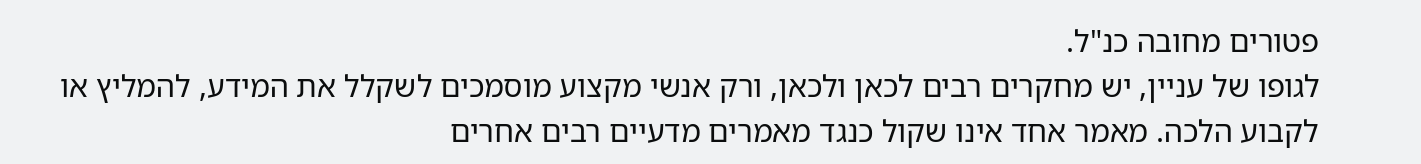פטורים מחובה כנ"ל.
לגופו של עניין, יש מחקרים רבים לכאן ולכאן, ורק אנשי מקצוע מוסמכים לשקלל את המידע, להמליץ או לקבוע הלכה. מאמר אחד אינו שקול כנגד מאמרים מדעיים רבים אחרים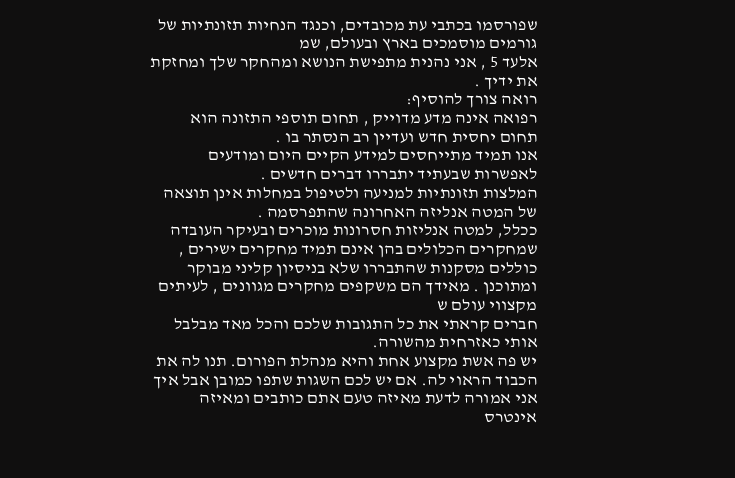שפורסמו בכתבי עת מכובדים, וכנגד הנחיות תזונתיות של גורמים מוסמכים בארץ ובעולם, שמ
אלעד 5 , אני נהנית מתפישת הנושא ומהחקר שלך ומחזקת את ידיך .
רואה צורך להוסיף:
רפואה אינה מדע מדוייק , תחום תוספי התזונה הוא תחום יחסית חדש ועדיין רב הנסתר בו .
אנו תמיד מתייחסים למידע הקיים היום ומודעים לאפשרות שבעתיד יתבררו דברים חדשים .
המלצות תזונתיות למניעה ולטיפול במחלות אינן תוצאה של המטה אנליזה האחרונה שהתפרסמה .
ככלל, למטה אנליזות חסרונות מוכרים ובעיקר העובדה שמחקרים הכלולים בהן אינם תמיד מחקרים ישירים , כוללים מסקנות שהתבררו שלא בניסיון קליני מבוקר ומתוכנן . מאידך הם משקפים מחקרים מגוונים , לעיתים מקצווי עולם ש
חברים קראתי את כל התגובות שלכם והכל מאד מבלבל אותי כאזרחית מהשורה.
יש פה אשת מקצוע אחת והיא מנהלת הפורום. תנו לה את הכבוד הראוי לה. אם יש לכם השגות שתפו כמובן אבל איך אני אמורה לדעת מאיזה טעם אתם כותבים ומאיזה אינטרס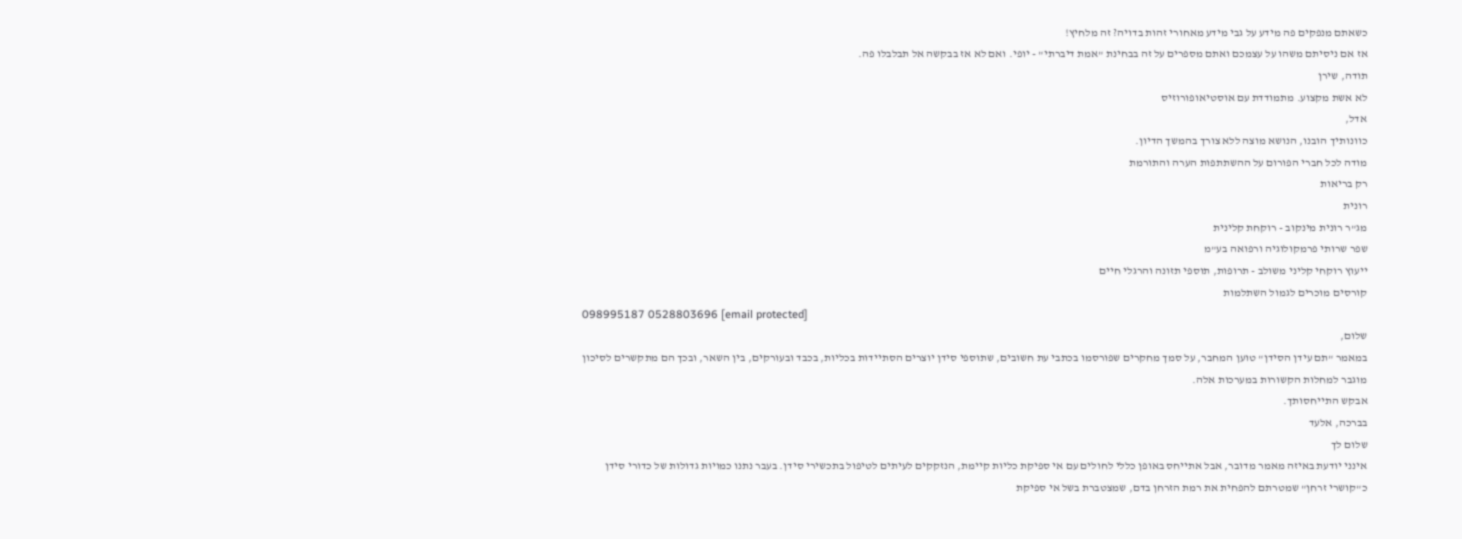כשאתם מנפקים פה מידע על גבי מידע מאחורי זהות בדויה? זה מלחיץ!
אז אם ניסיתם משהו על עצמכם ואתם מספרים על זה בבחינת "אמת דיברתי" - יופי. ואם לא אז בבקשה אל תבלבלו פה.
תודה, שירן
לא אשת מקצוע. מתמודדת עם אוסטיאופורוזיס
אדל,
כוונותיך הובנו, הנושא מוצה ללא צורך בהמשך הדיון.
מודה לכל חברי הפורום על ההשתתפות הערה והתורמת
רק בריאות
רונית
מג"ר רונית מינקוב - רוקחת קלינית
שפר שרותי פרמקולוגיה ורפואה בע"מ
ייעוץ רוקחי קליני משולב - תרופות, תוספי תזונה והרגלי חיים
קורסים מוכרים לגמול השתלמות
098995187 0528803696 [email protected]
שלום,
במאמר "תם עידן הסידן" טוען המחבר, על סמך מחקרים שפורסמו בכתבי עת חשובים, שתוספי סידן יוצרים הסתיידות בכליות, בכבד ובעורקים, בין השאר, ובכך הם מתקשרים לסיכון מוגבר למחלות הקשורות במערכות אלה.
אבקש התייחסותך.
בברכה, אלעד
שלום לך
אינני יודעת באיזה מאמר מדובר, אבל אתייחס באופן כללי לחולים עם אי ספיקת כליות קיימת, הנזקקים לעיתים לטיפול בתכשירי סידן. בעבר נתנו כמויות גדולות של כדורי סידן כ"קושרי זרחן" שמטרתם להפחית את רמת הזרחן בדם, שמצטברת בשל אי ספיקת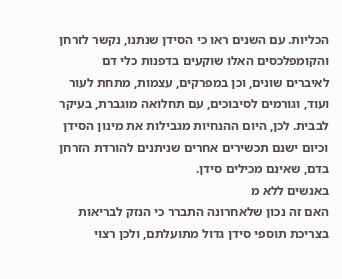הכליות. עם השנים ראו כי הסידן שנתנו, נקשר לזרחן והקומפלכסים האלו שוקעים בדפנות כלי דם לאיברים שונים, וכן במפרקים, עצמות, מתחת לעור ועוד, וגורמים לסיבוכים, עם תחלואה מוגברת, בעיקר לבבית. לכן, היום ההנחיות מגבילות את מינון הסידן וכיום ישנם תכשירים אחרים שניתנים להורדת הזרחן בדם, שאינם מכילים סידן.
באנשים ללא מ
האם זה נכון שלאחרונה התברר כי הנזק לבריאות בצריכת תוספי סידן גדול מתועלתם, ולכן רצוי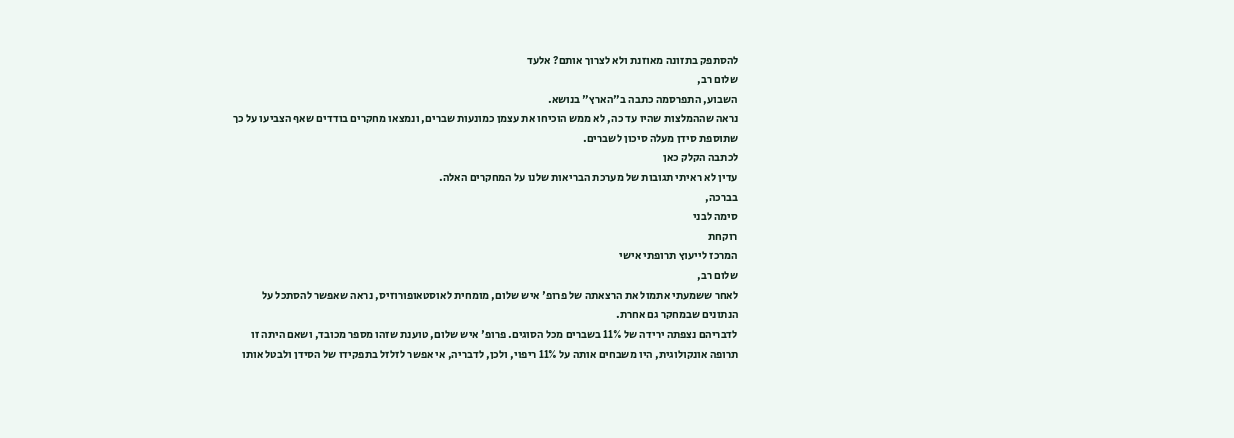להסתפק בתזונה מאוזנת ולא לצרוך אותם? אלעד
שלום רב,
השבוע, התפרסמה כתבה ב"הארץ" בנושא.
נראה שההמלצות שהיו עד כה, לא ממש הוכיחו את עצמן כמונעות שברים, ונמצאו מחקרים בודדים שאף הצביעו על כך שתוספת סידן מעלה סיכון לשברים.
לכתבה הקלק כאן
עדין לא ראיתי תגובות של מערכת הבריאות שלנו על המחקרים האלה.
בברכה,
סימה לבני
רוקחת
המרכז לייעוץ תרופתי אישי
שלום רב,
לאחר ששמעתי אתמול את הרצאתה של פרופ' איש שלום, מומחית לאוסטאופורוזיס, נראה שאפשר להסתכל על הנתונים שבמחקר גם אחרת.
לדבריהם נצפתה ירידה של 11% בשברים מכל הסוגים. פרופ' איש שלום, טוענת שזהו מספר מכובד, ושאם היתה זו תרופה אונקולוגית, היו משבחים אותה על 11% ריפוי, ולכן, לדבריה, אי אפשר לזלזל בתפקידו של הסידן ולבטל אותו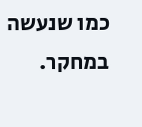כמו שנעשה במחקר.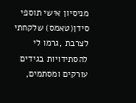מניסיון אישי תוספי סידן(טאמס) שלקחתי לצרבת ,גרמו לי להסתידויות בגידים עורקים ומסתמים,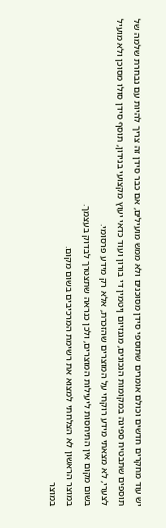יש עוד מחקרים חדשים וכולם אומרים שתוספי סידן מסוכנים ולא ממש מועילים, אם כבר סידן זה צריך להיות עם נבחרת שלמה של תוספים שתבטיח ספיגה במקומות הנכונים, מגנזיום ןיטמין די בורון ועוד כדאי יעוץ מקצועי בנידון, תוסף סידן סולו מסוכן ולא מועיל
לצערי, לא מצאתי מידע רוקחי על המוצרים שהזכרת, אלא רק מידע פרסומי.
בשום מקום אין התיחסות ליעילות המוצרים, ולכן כנראה שתצטרך לבדוק בעצמך.
במוצר הראשון לא הצלחתי למצוא את רשימת המרכיבים בשום מקום.
במוצר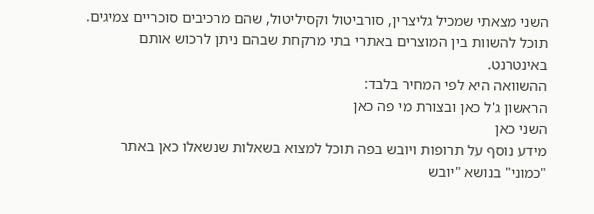השני מצאתי שמכיל גליצרין, סורביטול וקסיליטול, שהם מרכיבים סוכריים צמיגים.
תוכל להשוות בין המוצרים באתרי בתי מרקחת שבהם ניתן לרכוש אותם באינטרנט.
ההשוואה היא לפי המחיר בלבד:
הראשון ג'ל כאן ובצורת מי פה כאן
השני כאן
מידע נוסף על תרופות ויובש בפה תוכל למצוא בשאלות שנשאלו כאן באתר "כמוני" בנושא "יובש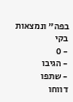בפה" ונמצאות בקי
- 0
- הגיבו
- שתפו
דווחו